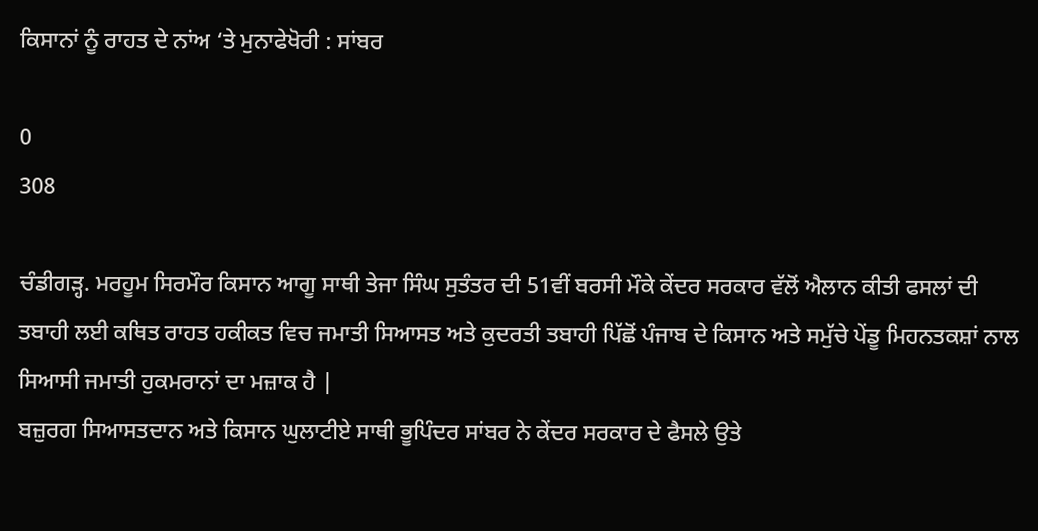ਕਿਸਾਨਾਂ ਨੂੰ ਰਾਹਤ ਦੇ ਨਾਂਅ ‘ਤੇ ਮੁਨਾਫੇਖੋਰੀ : ਸਾਂਬਰ

0
308

ਚੰਡੀਗੜ੍ਹ. ਮਰਹੂਮ ਸਿਰਮੌਰ ਕਿਸਾਨ ਆਗੂ ਸਾਥੀ ਤੇਜਾ ਸਿੰਘ ਸੁਤੰਤਰ ਦੀ 51ਵੀਂ ਬਰਸੀ ਮੌਕੇ ਕੇਂਦਰ ਸਰਕਾਰ ਵੱਲੋਂ ਐਲਾਨ ਕੀਤੀ ਫਸਲਾਂ ਦੀ ਤਬਾਹੀ ਲਈ ਕਥਿਤ ਰਾਹਤ ਹਕੀਕਤ ਵਿਚ ਜਮਾਤੀ ਸਿਆਸਤ ਅਤੇ ਕੁਦਰਤੀ ਤਬਾਹੀ ਪਿੱਛੋਂ ਪੰਜਾਬ ਦੇ ਕਿਸਾਨ ਅਤੇ ਸਮੁੱਚੇ ਪੇਂਡੂ ਮਿਹਨਤਕਸ਼ਾਂ ਨਾਲ ਸਿਆਸੀ ਜਮਾਤੀ ਹੁਕਮਰਾਨਾਂ ਦਾ ਮਜ਼ਾਕ ਹੈ |
ਬਜ਼ੁਰਗ ਸਿਆਸਤਦਾਨ ਅਤੇ ਕਿਸਾਨ ਘੁਲਾਟੀਏ ਸਾਥੀ ਭੂਪਿੰਦਰ ਸਾਂਬਰ ਨੇ ਕੇਂਦਰ ਸਰਕਾਰ ਦੇ ਫੈਸਲੇ ਉਤੇ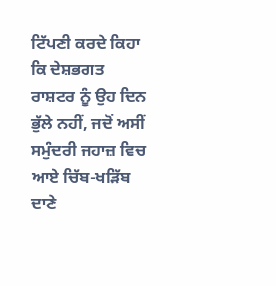ਟਿੱਪਣੀ ਕਰਦੇ ਕਿਹਾ ਕਿ ਦੇਸ਼ਭਗਤ ਰਾਸ਼ਟਰ ਨੂੰ ਉਹ ਦਿਨ ਭੁੱਲੇ ਨਹੀਂ, ਜਦੋਂ ਅਸੀਂ ਸਮੁੰਦਰੀ ਜਹਾਜ਼ ਵਿਚ ਆਏ ਚਿੱਬ-ਖੜਿੱਬ ਦਾਣੇ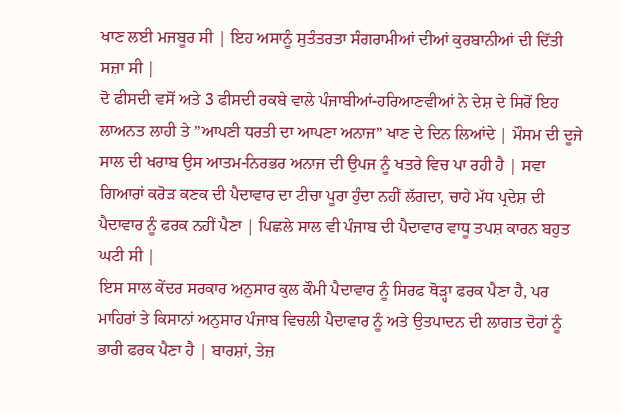ਖਾਣ ਲਈ ਮਜਬੂਰ ਸੀ | ਇਹ ਅਸਾਨੂੰ ਸੁਤੰਤਰਤਾ ਸੰਗਰਾਮੀਆਂ ਦੀਆਂ ਕੁਰਬਾਨੀਆਂ ਦੀ ਦਿੱਤੀ ਸਜ਼ਾ ਸੀ |
ਦੋ ਫੀਸਦੀ ਵਸੋਂ ਅਤੇ 3 ਫੀਸਦੀ ਰਕਬੇ ਵਾਲੇ ਪੰਜਾਬੀਆਂ-ਹਰਿਆਣਵੀਆਂ ਨੇ ਦੇਸ਼ ਦੇ ਸਿਰੋਂ ਇਹ ਲਾਅਨਤ ਲਾਹੀ ਤੇ ”ਆਪਣੀ ਧਰਤੀ ਦਾ ਆਪਣਾ ਅਨਾਜ” ਖਾਣ ਦੇ ਦਿਨ ਲਿਆਂਦੇ | ਮੌਸਮ ਦੀ ਦੂਜੇ ਸਾਲ ਦੀ ਖਰਾਬ ਉਸ ਆਤਮ-ਨਿਰਭਰ ਅਨਾਜ ਦੀ ਉਪਜ ਨੂੰ ਖਤਰੇ ਵਿਚ ਪਾ ਰਹੀ ਹੈ | ਸਵਾ ਗਿਆਰਾਂ ਕਰੋੜ ਕਣਕ ਦੀ ਪੈਦਾਵਾਰ ਦਾ ਟੀਚਾ ਪੂਰਾ ਹੁੰਦਾ ਨਹੀਂ ਲੱਗਦਾ, ਚਾਹੇ ਮੱਧ ਪ੍ਰਦੇਸ਼ ਦੀ ਪੈਦਾਵਾਰ ਨੂੰ ਫਰਕ ਨਹੀਂ ਪੈਣਾ | ਪਿਛਲੇ ਸਾਲ ਵੀ ਪੰਜਾਬ ਦੀ ਪੈਦਾਵਾਰ ਵਾਧੂ ਤਪਸ਼ ਕਾਰਨ ਬਹੁਤ ਘਟੀ ਸੀ |
ਇਸ ਸਾਲ ਕੇਂਦਰ ਸਰਕਾਰ ਅਨੁਸਾਰ ਕੁਲ ਕੌਮੀ ਪੈਦਾਵਾਰ ਨੂੰ ਸਿਰਫ ਥੋੜ੍ਹਾ ਫਰਕ ਪੈਣਾ ਹੈ, ਪਰ ਮਾਹਿਰਾਂ ਤੇ ਕਿਸਾਨਾਂ ਅਨੁਸਾਰ ਪੰਜਾਬ ਵਿਚਲੀ ਪੈਦਾਵਾਰ ਨੂੰ ਅਤੇ ਉਤਪਾਦਨ ਦੀ ਲਾਗਤ ਦੋਹਾਂ ਨੂੰ ਭਾਰੀ ਫਰਕ ਪੈਣਾ ਹੈ | ਬਾਰਸ਼ਾਂ, ਤੇਜ਼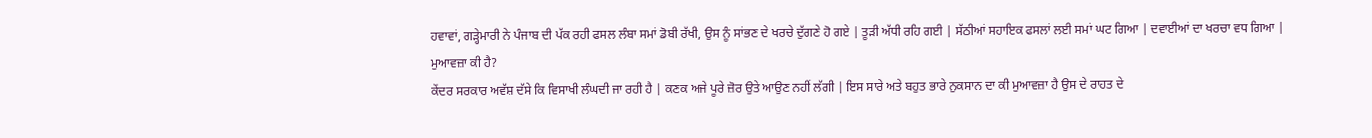ਹਵਾਵਾਂ, ਗੜ੍ਹੇਮਾਰੀ ਨੇ ਪੰਜਾਬ ਦੀ ਪੱਕ ਰਹੀ ਫਸਲ ਲੰਬਾ ਸਮਾਂ ਡੋਬੀ ਰੱਖੀ, ਉਸ ਨੂੰ ਸਾਂਭਣ ਦੇ ਖਰਚੇ ਦੁੱਗਣੇ ਹੋ ਗਏ | ਤੂੜੀ ਅੱਧੀ ਰਹਿ ਗਈ | ਸੱਠੀਆਂ ਸਹਾਇਕ ਫਸਲਾਂ ਲਈ ਸਮਾਂ ਘਟ ਗਿਆ | ਦਵਾਈਆਂ ਦਾ ਖਰਚਾ ਵਧ ਗਿਆ |
ਮੁਆਵਜ਼ਾ ਕੀ ਹੈ?
ਕੇਂਦਰ ਸਰਕਾਰ ਅਵੱਸ਼ ਦੱਸੇ ਕਿ ਵਿਸਾਖੀ ਲੰਘਦੀ ਜਾ ਰਹੀ ਹੈ | ਕਣਕ ਅਜੇ ਪੂਰੇ ਜ਼ੋਰ ਉਤੇ ਆਉਣ ਨਹੀਂ ਲੱਗੀ | ਇਸ ਸਾਰੇ ਅਤੇ ਬਹੁਤ ਭਾਰੇ ਨੁਕਸਾਨ ਦਾ ਕੀ ਮੁਆਵਜ਼ਾ ਹੈ ਉਸ ਦੇ ਰਾਹਤ ਦੇ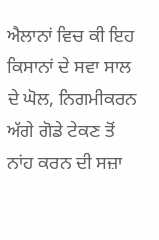ਐਲਾਨਾਂ ਵਿਚ ਕੀ ਇਹ ਕਿਸਾਨਾਂ ਦੇ ਸਵਾ ਸਾਲ ਦੇ ਘੋਲ, ਨਿਗਮੀਕਰਨ ਅੱਗੇ ਗੋਡੇ ਟੇਕਣ ਤੋਂ ਨਾਂਹ ਕਰਨ ਦੀ ਸਜ਼ਾ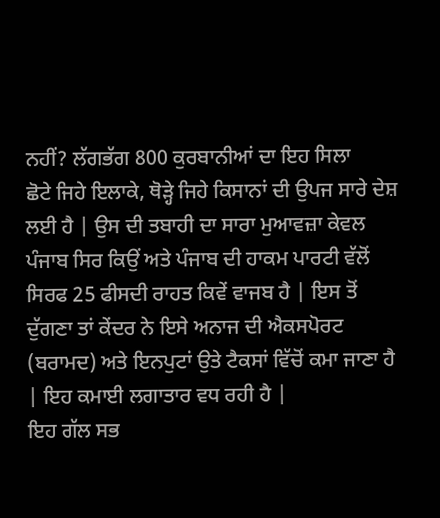ਨਹੀਂ? ਲੱਗਭੱਗ 800 ਕੁਰਬਾਨੀਆਂ ਦਾ ਇਹ ਸਿਲਾ
ਛੋਟੇ ਜਿਹੇ ਇਲਾਕੇ, ਥੋੜ੍ਹੇ ਜਿਹੇ ਕਿਸਾਨਾਂ ਦੀ ਉਪਜ ਸਾਰੇ ਦੇਸ਼ ਲਈ ਹੈ | ਉਸ ਦੀ ਤਬਾਹੀ ਦਾ ਸਾਰਾ ਮੁਆਵਜ਼ਾ ਕੇਵਲ ਪੰਜਾਬ ਸਿਰ ਕਿਉਂ ਅਤੇ ਪੰਜਾਬ ਦੀ ਹਾਕਮ ਪਾਰਟੀ ਵੱਲੋਂ ਸਿਰਫ 25 ਫੀਸਦੀ ਰਾਹਤ ਕਿਵੇਂ ਵਾਜਬ ਹੈ | ਇਸ ਤੋਂ ਦੁੱਗਣਾ ਤਾਂ ਕੇਂਦਰ ਨੇ ਇਸੇ ਅਨਾਜ ਦੀ ਐਕਸਪੋਰਟ (ਬਰਾਮਦ) ਅਤੇ ਇਨਪੁਟਾਂ ਉਤੇ ਟੈਕਸਾਂ ਵਿੱਚੋਂ ਕਮਾ ਜਾਣਾ ਹੈ | ਇਹ ਕਮਾਈ ਲਗਾਤਾਰ ਵਧ ਰਹੀ ਹੈ |
ਇਹ ਗੱਲ ਸਭ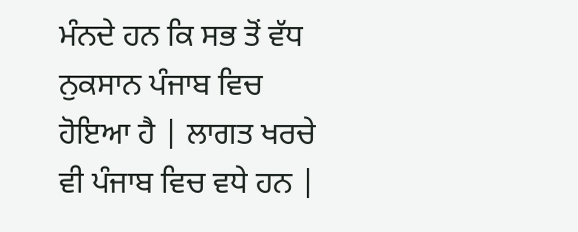ਮੰਨਦੇ ਹਨ ਕਿ ਸਭ ਤੋਂ ਵੱਧ ਨੁਕਸਾਨ ਪੰਜਾਬ ਵਿਚ ਹੋਇਆ ਹੈ | ਲਾਗਤ ਖਰਚੇ ਵੀ ਪੰਜਾਬ ਵਿਚ ਵਧੇ ਹਨ |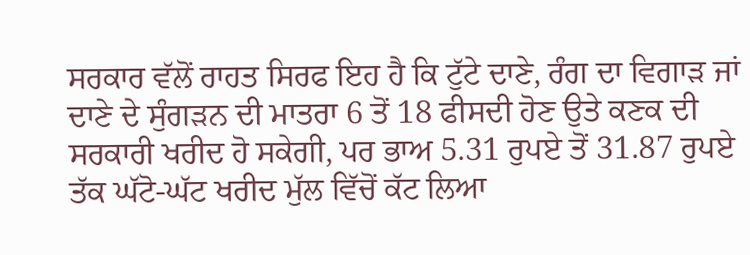ਸਰਕਾਰ ਵੱਲੋਂ ਰਾਹਤ ਸਿਰਫ ਇਹ ਹੈ ਕਿ ਟੁੱਟੇ ਦਾਣੇ, ਰੰਗ ਦਾ ਵਿਗਾੜ ਜਾਂ ਦਾਣੇ ਦੇ ਸੁੰਗੜਨ ਦੀ ਮਾਤਰਾ 6 ਤੋਂ 18 ਫੀਸਦੀ ਹੋਣ ਉਤੇ ਕਣਕ ਦੀ ਸਰਕਾਰੀ ਖਰੀਦ ਹੋ ਸਕੇਗੀ, ਪਰ ਭਾਅ 5.31 ਰੁਪਏ ਤੋਂ 31.87 ਰੁਪਏ ਤੱਕ ਘੱਟੋ-ਘੱਟ ਖਰੀਦ ਮੁੱਲ ਵਿੱਚੋਂ ਕੱਟ ਲਿਆ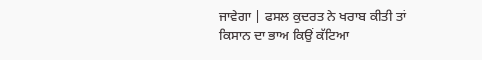ਜਾਵੇਗਾ | ਫਸਲ ਕੁਦਰਤ ਨੇ ਖਰਾਬ ਕੀਤੀ ਤਾਂ ਕਿਸਾਨ ਦਾ ਭਾਅ ਕਿਉਂ ਕੱਟਿਆ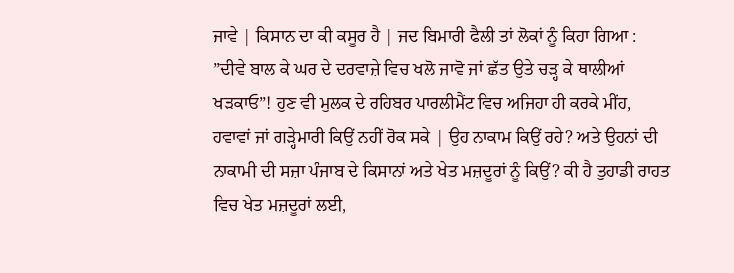ਜਾਵੇ | ਕਿਸਾਨ ਦਾ ਕੀ ਕਸੂਰ ਹੈ | ਜਦ ਬਿਮਾਰੀ ਫੈਲੀ ਤਾਂ ਲੋਕਾਂ ਨੂੰ ਕਿਹਾ ਗਿਆ : ”ਦੀਵੇ ਬਾਲ ਕੇ ਘਰ ਦੇ ਦਰਵਾਜ਼ੇ ਵਿਚ ਖਲੋ ਜਾਵੋ ਜਾਂ ਛੱਤ ਉਤੇ ਚੜ੍ਹ ਕੇ ਥਾਲੀਆਂ ਖੜਕਾਓ”! ਹੁਣ ਵੀ ਮੁਲਕ ਦੇ ਰਹਿਬਰ ਪਾਰਲੀਮੈਂਟ ਵਿਚ ਅਜਿਹਾ ਹੀ ਕਰਕੇ ਮੀਂਹ, ਹਵਾਵਾਂ ਜਾਂ ਗੜ੍ਹੇਮਾਰੀ ਕਿਉਂ ਨਹੀਂ ਰੋਕ ਸਕੇ | ਉਹ ਨਾਕਾਮ ਕਿਉਂ ਰਹੇ? ਅਤੇ ਉਹਨਾਂ ਦੀ ਨਾਕਾਮੀ ਦੀ ਸਜ਼ਾ ਪੰਜਾਬ ਦੇ ਕਿਸਾਨਾਂ ਅਤੇ ਖੇਤ ਮਜ਼ਦੂਰਾਂ ਨੂੰ ਕਿਉਂ? ਕੀ ਹੈ ਤੁਹਾਡੀ ਰਾਹਤ ਵਿਚ ਖੇਤ ਮਜ਼ਦੂਰਾਂ ਲਈ,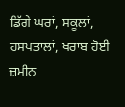ਡਿੱਗੇ ਘਰਾਂ, ਸਕੂਲਾਂ, ਹਸਪਤਾਲਾਂ, ਖਰਾਬ ਹੋਈ ਜ਼ਮੀਨ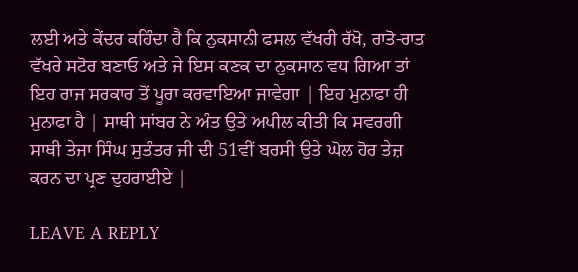ਲਈ ਅਤੇ ਕੇਂਦਰ ਕਹਿੰਦਾ ਹੈ ਕਿ ਨੁਕਸਾਨੀ ਫਸਲ ਵੱਖਰੀ ਰੱਖੋ, ਰਾਤੋ-ਰਾਤ ਵੱਖਰੇ ਸਟੋਰ ਬਣਾਓ ਅਤੇ ਜੇ ਇਸ ਕਣਕ ਦਾ ਨੁਕਸਾਨ ਵਧ ਗਿਆ ਤਾਂ ਇਹ ਰਾਜ ਸਰਕਾਰ ਤੋਂ ਪੂਰਾ ਕਰਵਾਇਆ ਜਾਵੇਗਾ | ਇਹ ਮੁਨਾਫਾ ਹੀ ਮੁਨਾਫਾ ਹੈ | ਸਾਥੀ ਸਾਂਬਰ ਨੇ ਅੰਤ ਉਤੇ ਅਪੀਲ ਕੀਤੀ ਕਿ ਸਵਰਗੀ ਸਾਥੀ ਤੇਜਾ ਸਿੰਘ ਸੁਤੰਤਰ ਜੀ ਦੀ 51ਵੀਂ ਬਰਸੀ ਉਤੇ ਘੋਲ ਹੋਰ ਤੇਜ਼ ਕਰਨ ਦਾ ਪ੍ਰਣ ਦੁਹਰਾਈਏ |

LEAVE A REPLY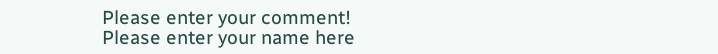Please enter your comment!
Please enter your name here